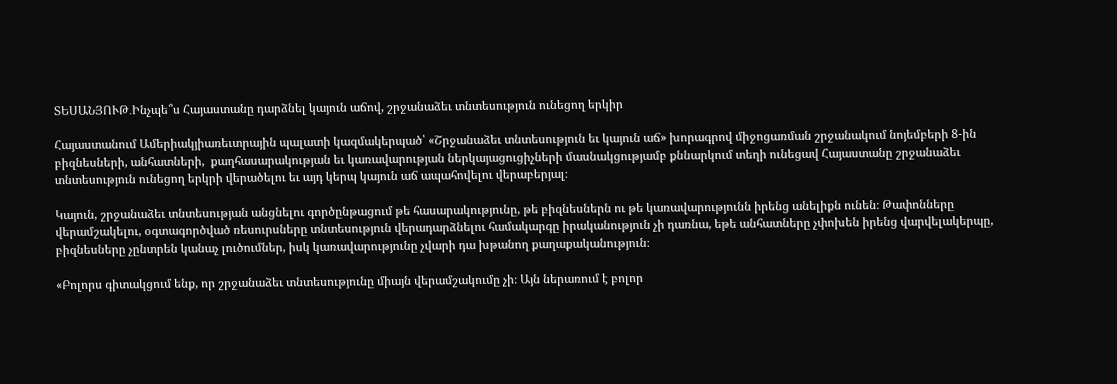ՏԵՍԱՆՅՈՒԹ․Ինչպե՞ս Հայաստանը դարձնել կայուն աճով, շրջանաձեւ տնտեսություն ունեցող երկիր

Հայաստանում Ամերիակյիառեւտրային պալատի կազմակերպած՝ «Շրջանաձեւ տնտեսություն եւ կայուն աճ» խորագրով միջոցառման շրջանակում նոյեմբերի 8-ին բիզնեսների, անհատների,  քաղհասարակության եւ կառավարության ներկայացուցիչների մասնակցությամբ քննարկում տեղի ունեցավ Հայաստանը շրջանաձեւ տնտեսություն ունեցող երկրի վերածելու եւ այդ կերպ կայուն աճ ապահովելու վերաբերյալ։

Կայուն, շրջանաձեւ տնտեսության անցնելու գործընթացում թե հասարակությունը, թե բիզնեսներն ու թե կառավարությունն իրենց անելիքն ունեն։ Թափոնները վերամշակելու, օգտագործված ռեսուրսները տնտեսություն վերադարձնելու համակարգը իրականություն չի դառնա, եթե անհատները չփոխեն իրենց վարվելակերպը, բիզնեսները չընտրեն կանաչ լուծումներ, իսկ կառավարությունը չվարի դա խթանող քաղաքականություն։

«Բոլորս գիտակցում ենք, որ շրջանաձեւ տնտեսությունը միայն վերամշակումը չի։ Այն ներառում է բոլոր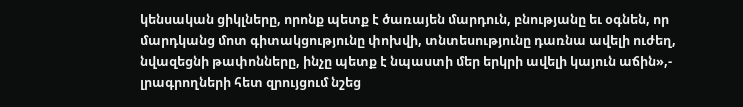կենսական ցիկլները, որոնք պետք է ծառայեն մարդուն, բնությանը եւ օգնեն, որ մարդկանց մոտ գիտակցությունը փոխվի, տնտեսությունը դառնա ավելի ուժեղ, նվազեցնի թափոնները, ինչը պետք է նպաստի մեր երկրի ավելի կայուն աճին»,- լրագրողների հետ զրույցում նշեց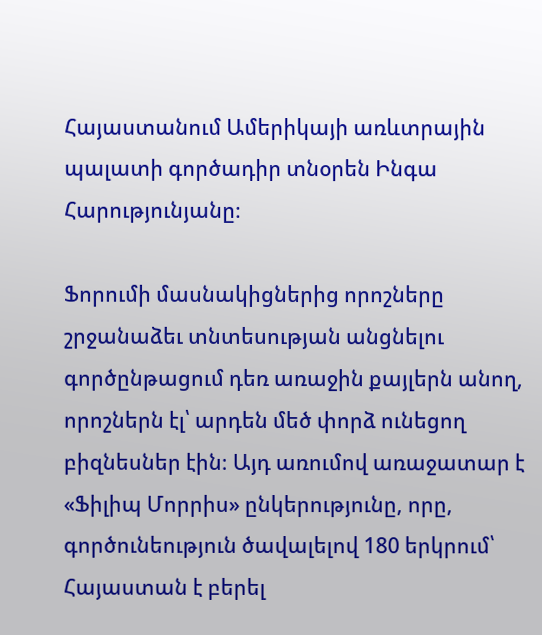Հայաստանում Ամերիկայի առևտրային պալատի գործադիր տնօրեն Ինգա Հարությունյանը։

Ֆորումի մասնակիցներից որոշները շրջանաձեւ տնտեսության անցնելու գործընթացում դեռ առաջին քայլերն անող, որոշներն էլ՝ արդեն մեծ փորձ ունեցող բիզնեսներ էին։ Այդ առումով առաջատար է «Ֆիլիպ Մորրիս» ընկերությունը, որը, գործունեություն ծավալելով 180 երկրում՝ Հայաստան է բերել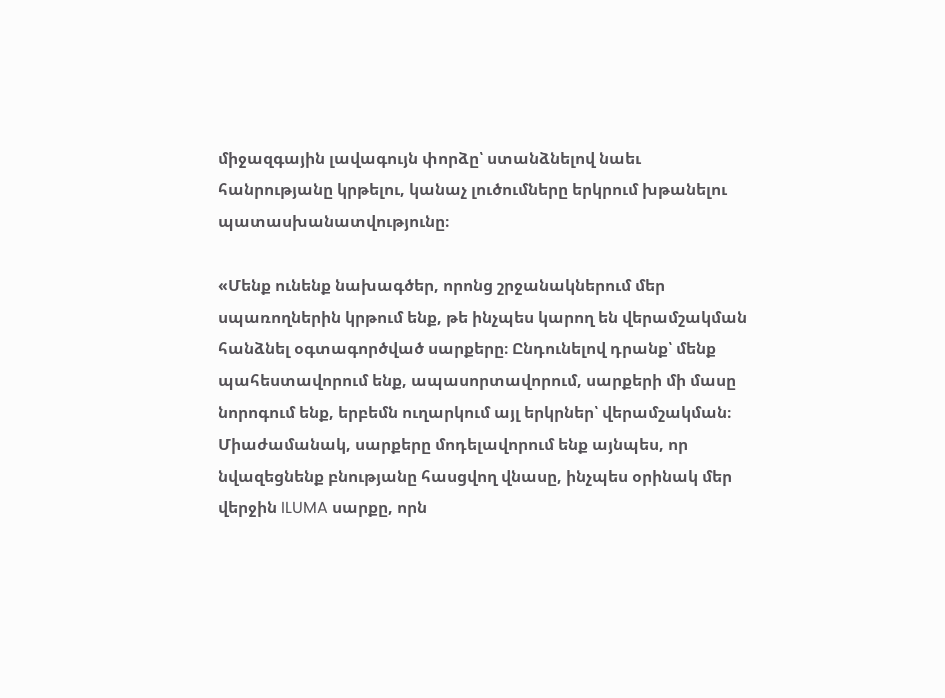միջազգային լավագույն փորձը՝ ստանձնելով նաեւ հանրությանը կրթելու, կանաչ լուծումները երկրում խթանելու պատասխանատվությունը։

«Մենք ունենք նախագծեր, որոնց շրջանակներում մեր սպառողներին կրթում ենք, թե ինչպես կարող են վերամշակման հանձնել օգտագործված սարքերը։ Ընդունելով դրանք՝ մենք պահեստավորում ենք, ապասորտավորում, սարքերի մի մասը նորոգում ենք, երբեմն ուղարկում այլ երկրներ՝ վերամշակման։ Միաժամանակ, սարքերը մոդելավորում ենք այնպես, որ նվազեցնենք բնությանը հասցվող վնասը, ինչպես օրինակ մեր վերջին ILUMA սարքը, որն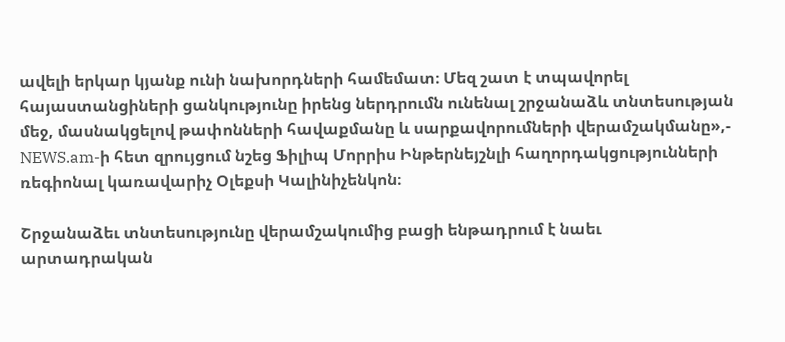ավելի երկար կյանք ունի նախորդների համեմատ։ Մեզ շատ է տպավորել հայաստանցիների ցանկությունը իրենց ներդրումն ունենալ շրջանաձև տնտեսության մեջ, մասնակցելով թափոնների հավաքմանը և սարքավորումների վերամշակմանը»,- NEWS.am-ի հետ զրույցում նշեց Ֆիլիպ Մորրիս Ինթերնեյշնլի հաղորդակցությունների ռեգիոնալ կառավարիչ Օլեքսի Կալինիչենկոն։

Շրջանաձեւ տնտեսությունը վերամշակումից բացի ենթադրում է նաեւ արտադրական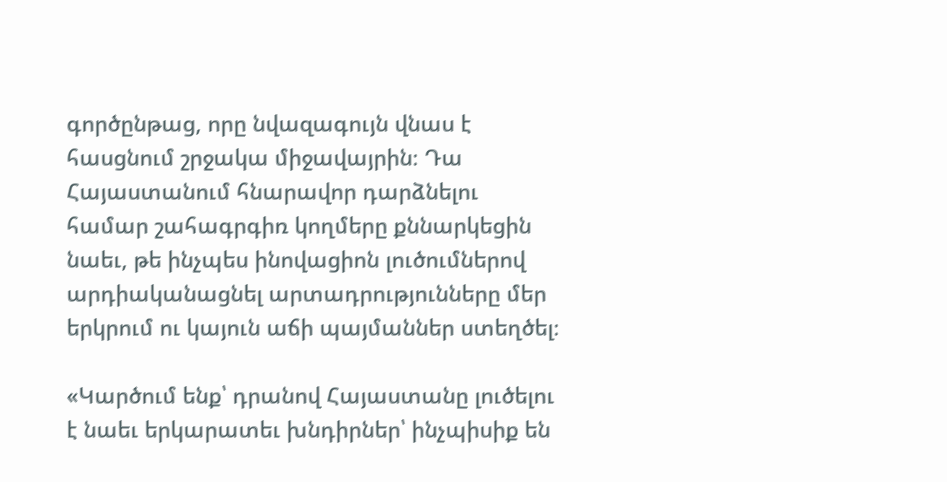գործընթաց, որը նվազագույն վնաս է հասցնում շրջակա միջավայրին։ Դա Հայաստանում հնարավոր դարձնելու համար շահագրգիռ կողմերը քննարկեցին նաեւ, թե ինչպես ինովացիոն լուծումներով արդիականացնել արտադրությունները մեր երկրում ու կայուն աճի պայմաններ ստեղծել։

«Կարծում ենք՝ դրանով Հայաստանը լուծելու է նաեւ երկարատեւ խնդիրներ՝ ինչպիսիք են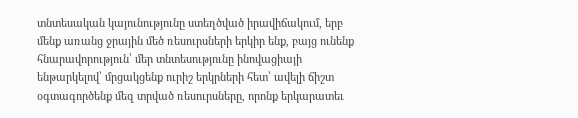տնտեսական կայունությունը ստեղծված իրավիճակում, երբ մենք առանց ջրային մեծ ռեսուրսների երկիր ենք, բայց ունենք հնարավորություն՝ մեր տնտեսությունը ինովացիայի ենթարկելով՝ մրցակցենք ուրիշ երկրների հետ՝ ավելի ճիշտ օգտագործենք մեզ տրված ռեսուրսները, որոնք երկարատեւ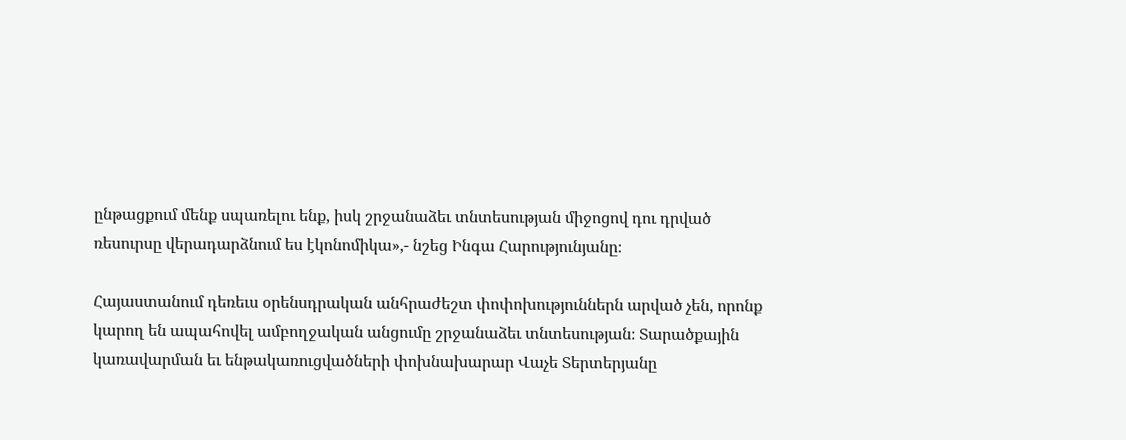ընթացքում մենք սպառելու ենք, իսկ շրջանաձեւ տնտեսության միջոցով դու դրված ռեսուրսը վերադարձնում ես էկոնոմիկա»,- նշեց Ինգա Հարությունյանը։

Հայաստանում դեռեւս օրենսդրական անհրաժեշտ փոփոխություններն արված չեն, որոնք կարող են ապահովել ամբողջական անցումը շրջանաձեւ տնտեսության։ Տարածքային կառավարման եւ ենթակառուցվածների փոխնախարար Վաչե Տերտերյանը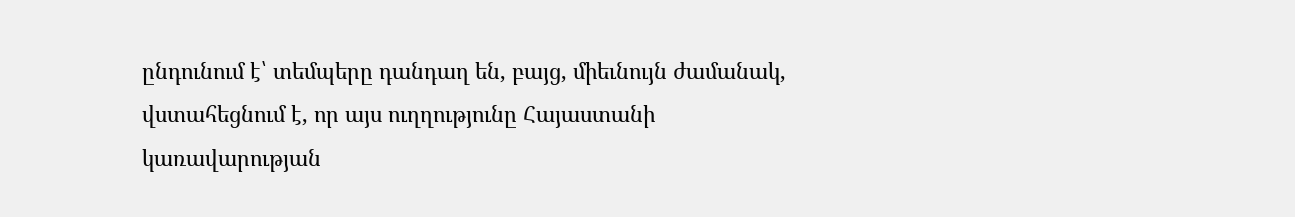ընդունում է՝ տեմպերը դանդաղ են, բայց, միեւնույն ժամանակ, վստահեցնում է, որ այս ուղղությունը Հայաստանի կառավարության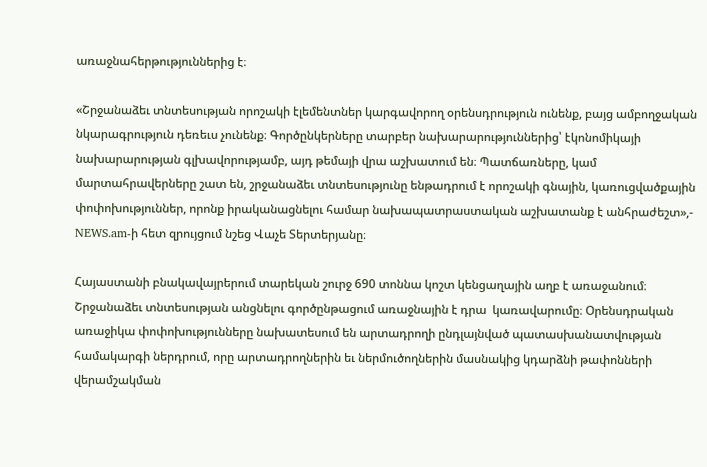առաջնահերթություններից է։

«Շրջանաձեւ տնտեսության որոշակի էլեմենտներ կարգավորող օրենսդրություն ունենք, բայց ամբողջական նկարագրություն դեռեւս չունենք։ Գործընկերները տարբեր նախարարություններից՝ էկոնոմիկայի նախարարության գլխավորությամբ, այդ թեմայի վրա աշխատում են։ Պատճառները, կամ մարտահրավերները շատ են, շրջանաձեւ տնտեսությունը ենթադրում է որոշակի գնային, կառուցվածքային փոփոխություններ, որոնք իրականացնելու համար նախապատրաստական աշխատանք է անհրաժեշտ»,- NEWS.am-ի հետ զրույցում նշեց Վաչե Տերտերյանը։

Հայաստանի բնակավայրերում տարեկան շուրջ 690 տոննա կոշտ կենցաղային աղբ է առաջանում։ Շրջանաձեւ տնտեսության անցնելու գործընթացում առաջնային է դրա  կառավարումը։ Օրենսդրական առաջիկա փոփոխությունները նախատեսում են արտադրողի ընդլայնված պատասխանատվության համակարգի ներդրում, որը արտադրողներին եւ ներմուծողներին մասնակից կդարձնի թափոնների վերամշակման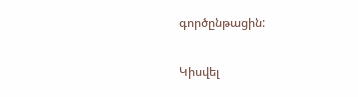գործընթացին:

Կիսվել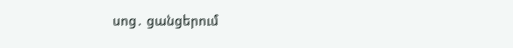սոց․ ցանցերում